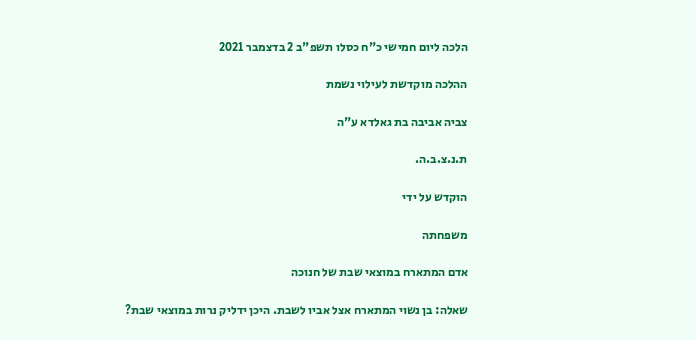הלכה ליום חמישי כ"ח כסלו תשפ"ב 2 בדצמבר 2021

ההלכה מוקדשת לעילוי נשמת

צביה אביבה בת גאלדא ע"ה

ת.נ.צ.ב.ה.

הוקדש על ידי

משפחתה

אדם המתארח במוצאי שבת של חנוכה

שאלה: בן נשוי המתארח אצל אביו לשבת. היכן ידליק נרות במוצאי שבת?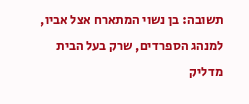תשובה: בן נשוי המתארח אצל אביו, למנהג הספרדים, שרק בעל הבית מדליק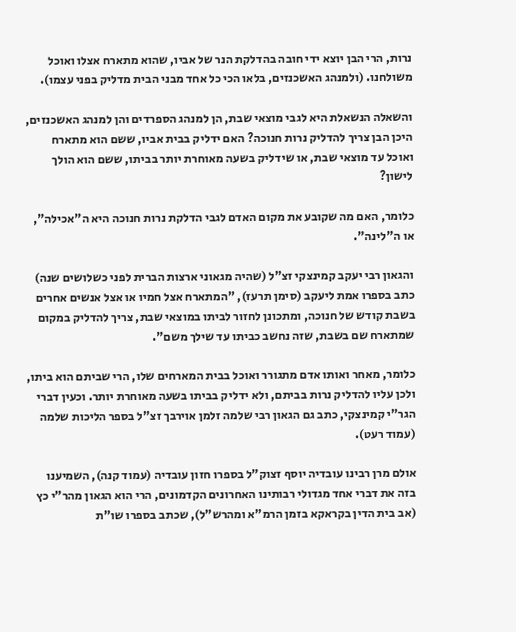נרות, הרי הבן יוצא ידי חובה בהדלקת הנר של אביו, שהוא מתארח אצלו ואוכל משולחנו. (ולמנהג האשכנזים, בלאו הכי כל אחד מבני הבית מדליק בפני עצמו).

והשאלה הנשאלת היא לגבי מוצאי שבת, הן למנהג הספרדים והן למנהג האשכנזים, היכן הבן צריך להדליק נרות חנוכה? האם ידליק בבית אביו, ששם הוא מתארח ואוכל עד מוצאי שבת, או שידליק בשעה מאוחרת יותר בביתו, ששם הוא הולך לישון?

כלומר, האם מה שקובע את מקום האדם לגבי הדלקת נרות חנוכה היא ה"אכילה", או ה"לינה".

והגאון רבי יעקב קמינצקי זצ"ל (שהיה מגאוני ארצות הברית לפני כשלושים שנה) כתב בספרו אמת ליעקב (סימן תרעז), "המתארח אצל חמיו או אצל אנשים אחרים בשבת קודש של חנוכה, ומתכונן לחזור לביתו במוצאי שבת, צריך להדליק במקום שמתארח שם בשבת, שזה נחשב כביתו עד שילך משם".

כלומר, מאחר ואותו אדם מתגורר ואוכל בבית המארחים שלו, הרי שביתם הוא ביתו, ולכן עליו להדליק נרות בביתם, ולא ידליק בביתו בשעה מאוחרת יותר. וכעין דברי הגר"י קמינצקי, כתב גם הגאון רבי שלמה זלמן אוירבך זצ"ל בספר הליכות שלמה (עמוד רעט).

אולם מרן רבינו עובדיה יוסף זצוק"ל בספרו חזון עובדיה (עמוד קנה), השמיענו בזה את דברי אחד מגדולי רבותינו האחרונים הקדמונים, הרי הוא הגאון מהר"י כץ (אב בית הדין בקראקא בזמן הרמ"א ומהרש"ל), שכתב בספרו שו"ת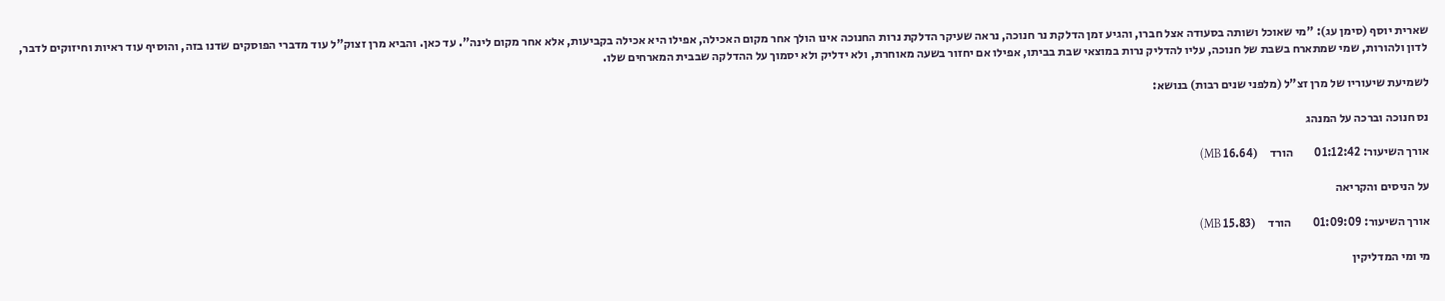שארית יוסף (סימן עג): "מי שאוכל ושותה בסעודה אצל חברו, והגיע זמן הדלקת נר חנוכה, נראה שעיקר הדלקת נרות החנוכה אינו הולך אחר מקום האכילה, אפילו היא אכילה בקביעות, אלא אחר מקום לינה". עד כאן. והביא מרן זצוק"ל עוד מדברי הפוסקים שדנו בזה, והוסיף עוד ראיות וחיזוקים לדבר, לדון ולהורות, שמי שמתארח בשבת של חנוכה, עליו להדליק נרות במוצאי שבת בביתו, אפילו אם יחזור בשעה מאוחרת, ולא ידליק ולא יסמוך על ההדלקה שבבית המארחים שלו.

לשמיעת שיעוריו של מרן זצ"ל (מלפני שנים רבות) בנושא:

נס חנוכה וברכה על המנהג

אורך השיעור: 01:12:42         הורד     (16.64 MB)

על הניסים והקריאה

אורך השיעור: 01:09:09         הורד     (15.83 MB)

מי ומי המדליקין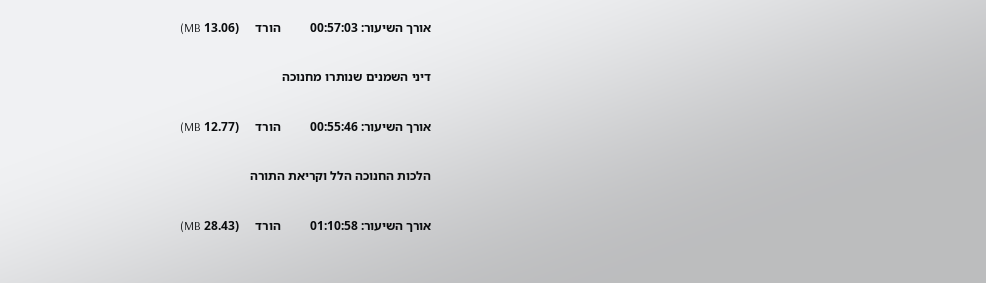אורך השיעור: 00:57:03         הורד     (13.06 MB)

דיני השמנים שנותרו מחנוכה

אורך השיעור: 00:55:46         הורד     (12.77 MB)

הלכות החנוכה הלל וקריאת התורה

אורך השיעור: 01:10:58         הורד     (28.43 MB)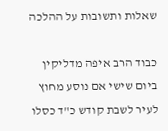שאלות ותשובות על ההלכה

כבוד הרב איפה מדליקין ביום שישי אם נוסע מחוץ לעיר לשבת קודש כ"ד כסלו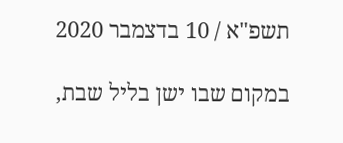תשפ"א / 10 בדצמבר 2020

במקום שבו ישן בליל שבת,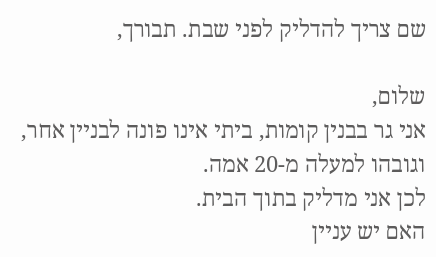שם צריך להדליק לפני שבת. תבורך,

שלום,
אני גר בבנין קומות, ביתי אינו פונה לבניין אחר, וגובהו למעלה מ-20 אמה.
לכן אני מדליק בתוך הבית.
האם יש עניין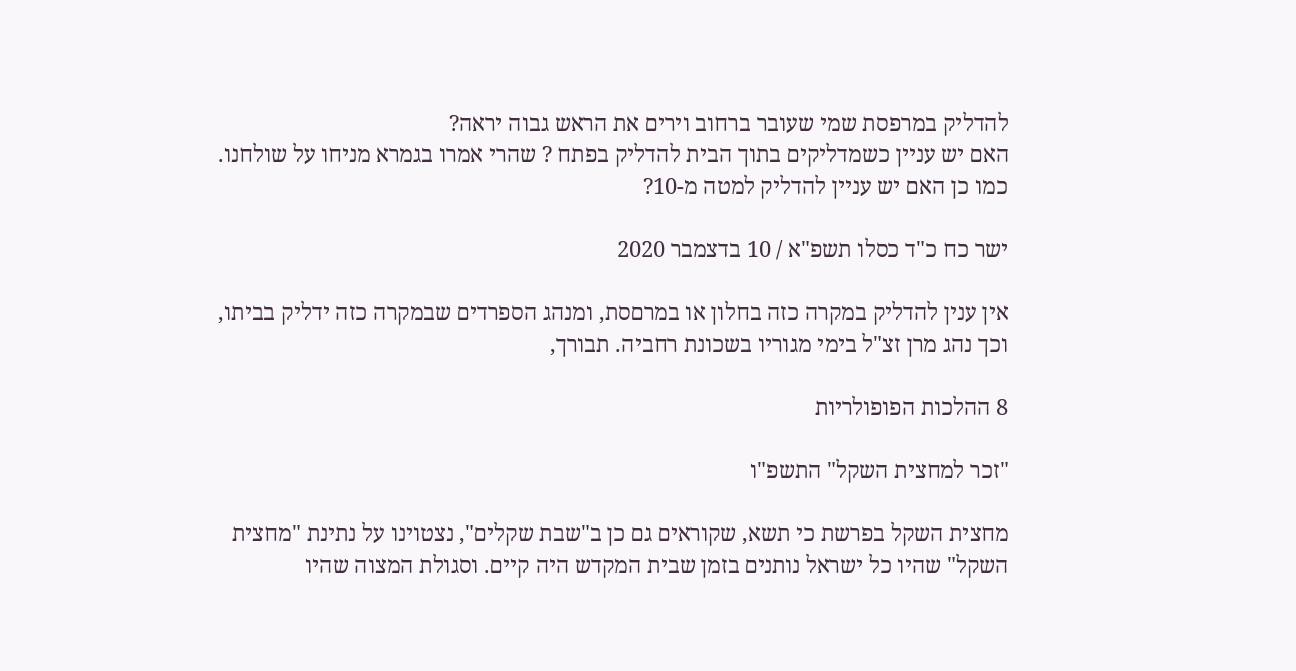להדליק במרפסת שמי שעובר ברחוב וירים את הראש גבוה יראה?
האם יש עניין כשמדליקים בתוך הבית להדליק בפתח ? שהרי אמרו בגמרא מניחו על שולחנו.
כמו כן האם יש עניין להדליק למטה מ-10?

ישר כח כ"ד כסלו תשפ"א / 10 בדצמבר 2020

אין ענין להדליק במקרה כזה בחלון או במרםסת, ומנהג הספרדים שבמקרה כזה ידליק בביתו, וכך נהג מרן זצ"ל בימי מגוריו בשכונת רחביה. תבורך,

8 ההלכות הפופולריות

"זכר למחצית השקל" התשפ"ו

מחצית השקל בפרשת כי תשא, שקוראים גם כן ב"שבת שקלים", נצטוינו על נתינת "מחצית השקל" שהיו כל ישראל נותנים בזמן שבית המקדש היה קיים. וסגולת המצוה שהיו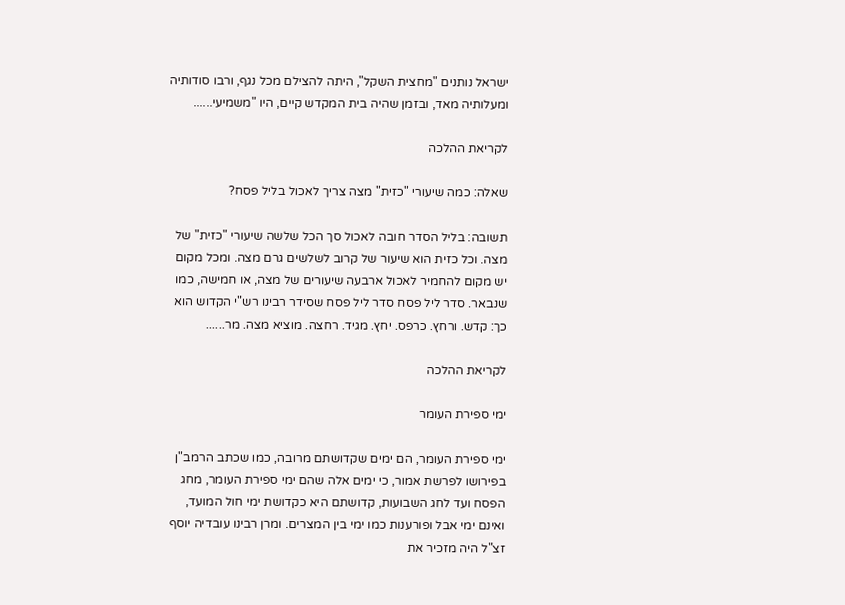ישראל נותנים "מחצית השקל", היתה להצילם מכל נגף, ורבו סודותיה ומעלותיה מאד, ובזמן שהיה בית המקדש קיים, היו "משמיעי......

לקריאת ההלכה

שאלה: כמה שיעורי "כזית" מצה צריך לאכול בליל פסח?

תשובה: בליל הסדר חובה לאכול סך הכל שלשה שיעורי "כזית" של מצה. וכל כזית הוא שיעור של קרוב לשלשים גרם מצה. ומכל מקום יש מקום להחמיר לאכול ארבעה שיעורים של מצה, או חמישה, כמו שנבאר. סדר ליל פסח סדר ליל פסח שסידר רבינו רש"י הקדוש הוא כך: קדש. ורחץ. כרפס. יחץ. מגיד. רחצה. מוציא מצה. מר......

לקריאת ההלכה

ימי ספירת העומר

ימי ספירת העומר, הם ימים שקדושתם מרובה, כמו שכתב הרמב"ן בפירושו לפרשת אמור, כי ימים אלה שהם ימי ספירת העומר, מחג הפסח ועד לחג השבועות, קדושתם היא כקדושת ימי חול המועד, ואינם ימי אבל ופורענות כמו ימי בין המצרים. ומרן רבינו עובדיה יוסף זצ"ל היה מזכיר את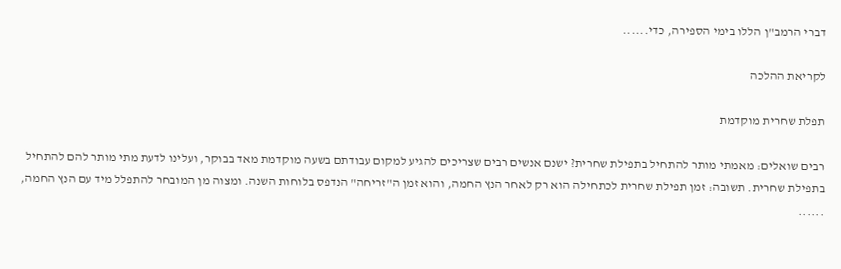דברי הרמב"ן הללו בימי הספירה, כדי......

לקריאת ההלכה

תפלת שחרית מוקדמת

רבים שואלים: מאמתי מותר להתחיל בתפילת שחרית? ישנם אנשים רבים שצריכים להגיע למקום עבודתם בשעה מוקדמת מאד בבוקר, ועלינו לדעת מתי מותר להם להתחיל בתפילת שחרית. תשובה: זמן תפילת שחרית לכתחילה הוא רק לאחר הנץ החמה, והוא זמן ה"זריחה" הנדפס בלוחות השנה. ומצוה מן המובחר להתפלל מיד עם הנץ החמה, ......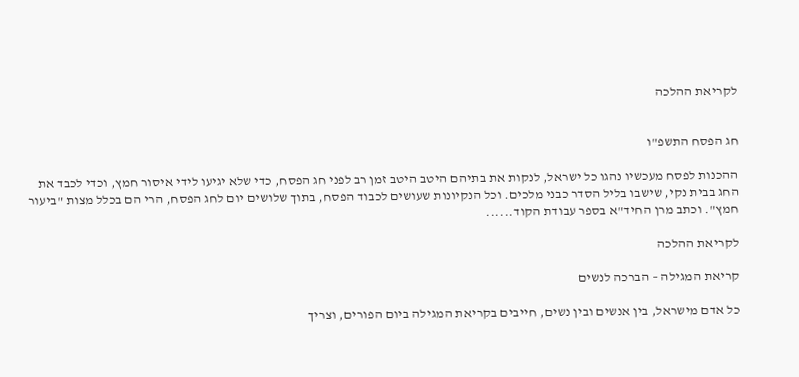לקריאת ההלכה


חג הפסח התשפ"ו

ההכנות לפסח מעכשיו נהגו כל ישראל, לנקות את בתיהם היטב היטב זמן רב לפני חג הפסח, כדי שלא יגיעו לידי איסור חמץ, וכדי לכבד את החג בבית נקי, שישבו בליל הסדר כבני מלכים. וכל הנקיונות שעושים לכבוד הפסח, בתוך שלושים יום לחג הפסח, הרי הם בכלל מצות "ביעור חמץ". וכתב מרן החיד"א בספר עבודת הקוד......

לקריאת ההלכה

קריאת המגילה – הברכה לנשים

כל אדם מישראל, בין אנשים ובין נשים, חייבים בקריאת המגילה ביום הפורים, וצריך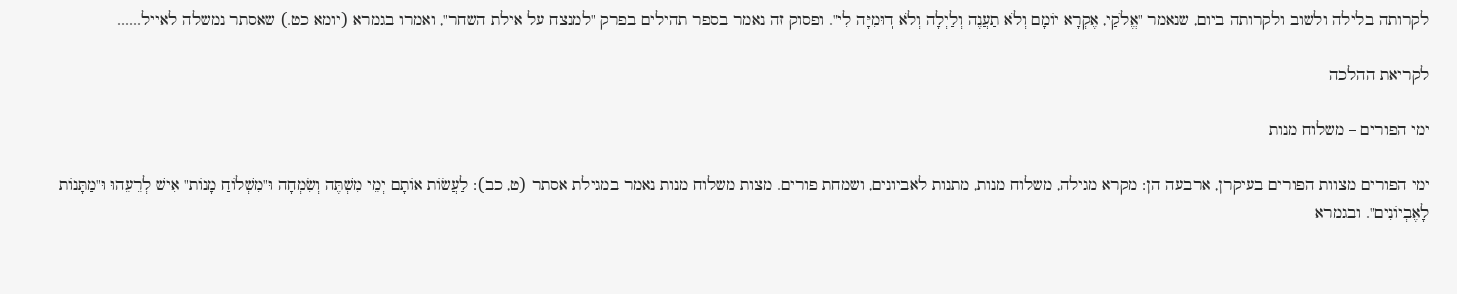לקרותה בלילה ולשוב ולקרותה ביום, שנאמר "אֱלֹקַי, אֶקְרָא יוֹמָם וְלֹא תַעֲנֶה וְלַיְלָה וְלֹא דֽוּמִיָּה לִי". ופסוק זה נאמר בספר תהילים בפרק "למנצח על אילת השחר", ואמרו בגמרא (יומא כט.) שאסתר נמשלה לאייל......

לקריאת ההלכה

ימי הפורים – משלוח מנות

ימי הפורים מצוות הפורים בעיקרן, ארבעה הן: מקרא מגילה, משלוח מנות, מתנות לאביונים, ושמחת פורים. מצות משלוח מנות נאמר במגילת אסתר (ט, כב): לַעֲשׂוֹת אוֹתָם יְמֵי מִשְׁתֶּה וְשִׂמְחָה וּ"מִשְׁלוֹחַ מָנוֹת" אִישׁ לְרֵעֵהוּ וּ"מַתָּנוֹת לָאֶבְיוֹנִים". ובגמרא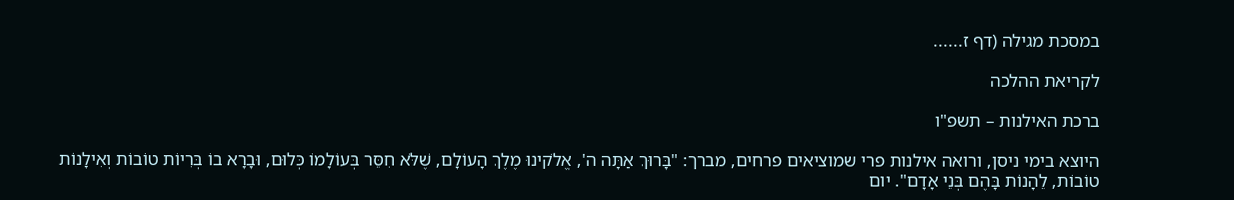במסכת מגילה (דף ז......

לקריאת ההלכה

ברכת האילנות – תשפ"ו

היוצא בימי ניסן, ורואה אילנות פרי שמוציאים פרחים, מברך: "בָּרוּךְ אַתָּה ה', אֱלֹקינוּ מֶלֶךְ הָעוֹלָם, שֶׁלֹּא חִסֵּר בְּעוֹלָמוֹ כְּלוּם, וּבָרָא בוֹ בְּרִיוֹת טוֹבוֹת וְאִילָנוֹת טוֹבוֹת, לֵהָנוֹת בָּהֶם בְּנֵי אָדָם". יום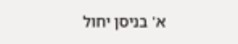א' בניסן יחול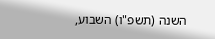השנה (תשפ"ו) השבוע,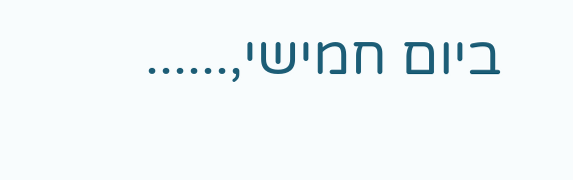ביום חמישי,......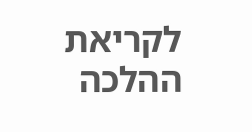לקריאת ההלכה